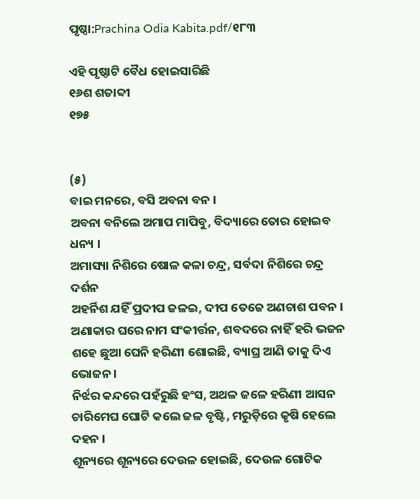ପୃଷ୍ଠା:Prachina Odia Kabita.pdf/୧୮୩

ଏହି ପୃଷ୍ଠାଟି ବୈଧ ହୋଇସାରିଛି
୧୬ଶ ଶତାବ୍ଦୀ
୧୭୫


(୫)
ବାଇ ମନରେ, ବସି ଅବନା ବନ ।
ଅବନା ବନିଲେ ଅମାପ ମାପିବୁ, ବିଦ୍ୟାରେ ତୋର ହୋଇବ ଧନ୍ୟ ।
ଅମାସ୍ୟା ନିଶିରେ ଷୋଳ କଳା ଚନ୍ଦ୍ର, ସର୍ବଦା ନିଶିରେ ଚନ୍ଦ୍ର ଦର୍ଶନ
ଅହର୍ନିଶ ଯହିଁ ପ୍ରଦୀପ ଜଳଇ, ଦୀପ ତେଜେ ଅଣଚାଶ ପବନ ।
ଅଣାକାର ଘରେ ନାମ ସଂକୀର୍ତ୍ତନ, ଶବଦରେ ନାହିଁ ହରି ଭଜନ
ଶହେ ଛୁଆ ଘେନି ହରିଣୀ ଶୋଇଛି, ବ୍ୟାଘ୍ର ଆଣି ତାକୁ ଦିଏ ଭୋଜନ ।
ନିର୍ଝର କନ୍ଦରେ ପହଁରୁଛି ହଂସ, ଅଥଳ ଜଳେ ହରିଣୀ ଆସନ
ଚାରିମେଘ ଘୋଟି କଲେ ଜଳ ବୃଷ୍ଟି, ମରୁଡ଼ିରେ କୃଷି ହେଲେ ଦହନ ।
ଶୂନ୍ୟରେ ଶୂନ୍ୟରେ ଦେଉଳ ହୋଇଛି, ଦେଉଳ ଗୋଟିକ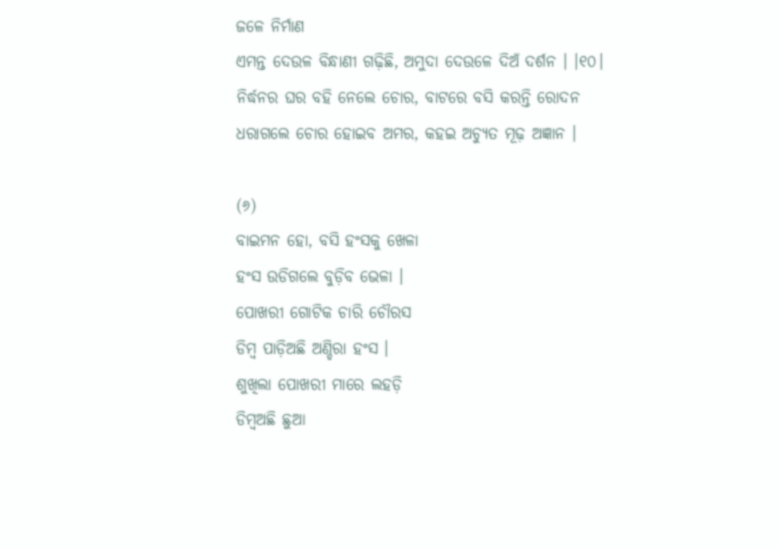ଜଳେ ନିର୍ମାଣ
ଏମନ୍ତ ଦେଉଳ ବିନ୍ଧାଣୀ ଗଢ଼ିଛି, ଅମୁଦା ଦେଉଳେ ଦିଅଁ ଦର୍ଶନ । ।୧୦।
ନିର୍ଦ୍ଧନର ଘର ବହି ନେଲେ ଚୋର, ବାଟରେ ବସି କରନ୍ତି ରୋଦନ
ଧରାଗଲେ ଚୋର ହୋଇବ ଅମର, କହଇ ଅଚ୍ୟୁତ ମୂଢ଼ ଅଜ୍ଞାନ ।

(୬)
ବାଇମନ ହୋ, ବସି ହଂସକୁ ଖେଳା
ହଂସ ଉଡିଗଲେ ବୁଡ଼ିବ ଭେଳା ।
ପୋଖରୀ ଗୋଟିକ ଚାରି ଚୌରସ
ଡିମ୍ବ ପାଡ଼ିଅଛି ଅଣ୍ଡିରା ହଂସ ।
ଶୁଖିଲା ପୋଖରୀ ମାରେ ଲହଡ଼ି
ଡିମ୍ବଅଛି ଛୁଆ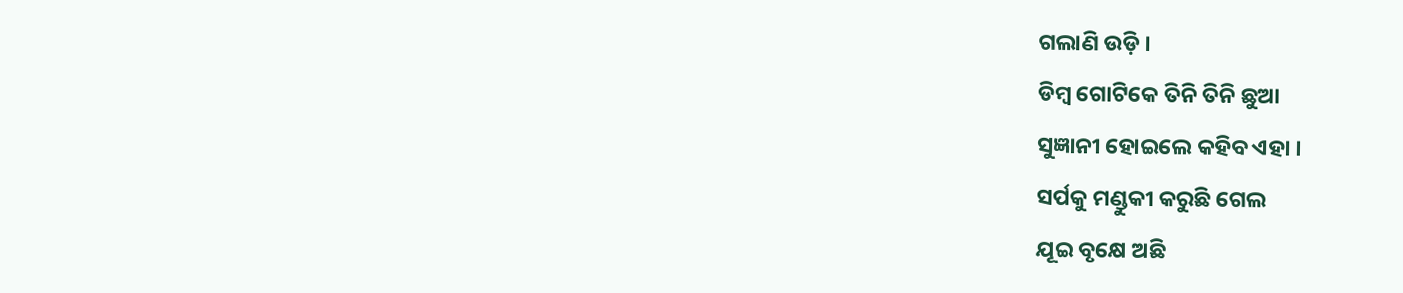ଗଲାଣି ଉଡ଼ି ।
ଡିମ୍ବ ଗୋଟିକେ ତିନି ତିନି ଛୁଆ
ସୁଜ୍ଞାନୀ ହୋଇଲେ କହିବ ଏହା ।
ସର୍ପକୁ ମଣ୍ଡୁକୀ କରୁଛି ଗେଲ
ଯୂଇ ବୃକ୍ଷେ ଅଛି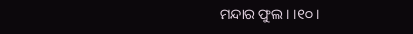ମନ୍ଦାର ଫୁଲ । ।୧୦ ।